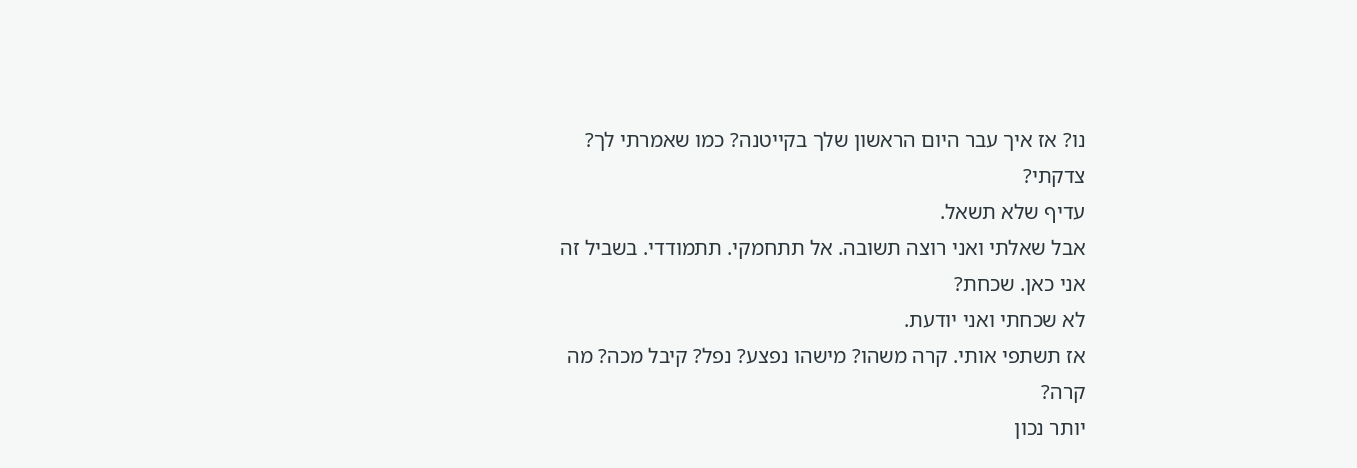נו? אז איך עבר היום הראשון שלך בקייטנה? כמו שאמרתי לך?
צדקתי?
עדיף שלא תשאל.
אבל שאלתי ואני רוצה תשובה. אל תתחמקי. תתמודדי. בשביל זה
אני כאן. שכחת?
לא שכחתי ואני יודעת.
אז תשתפי אותי. קרה משהו? מישהו נפצע? נפל? קיבל מכה? מה
קרה?
יותר נכון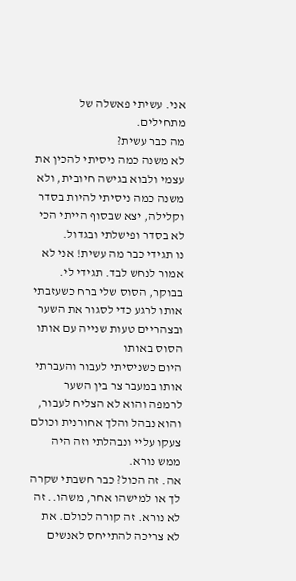אני. עשיתי פאשלה של מתחילים.
מה כבר עשית?
לא משנה כמה ניסיתי להכין את עצמי ולבוא בגישה חיובית, ולא
משנה כמה ניסיתי להיות בסדר וקלילה, יצא שבסוף הייתי הכי לא בסדר ופישלתי ובגדול.
נו תגידי כבר מה עשית! אני לא אמור לנחש לבד. תגידי לי.
בבוקר, הסוס שלי ברח כשעזבתי אותו לרגע כדי לסגור את השער
ובצהריים טעות שנייה עם אותו הסוס באותו
היום כשניסיתי לעבור והעברתי אותו במעבר צר בין השער לרמפה והוא לא הצליח לעבור,
והוא נבהל והלך אחורנית וכולם צעקו עליי ונבהלתי וזה היה ממש נורא.
אה. זה הכול? כבר חשבתי שקרה לך או למישהו אחר, משהו.. זה
לא נורא. זה קורה לכולם. את לא צריכה להתייחס לאנשים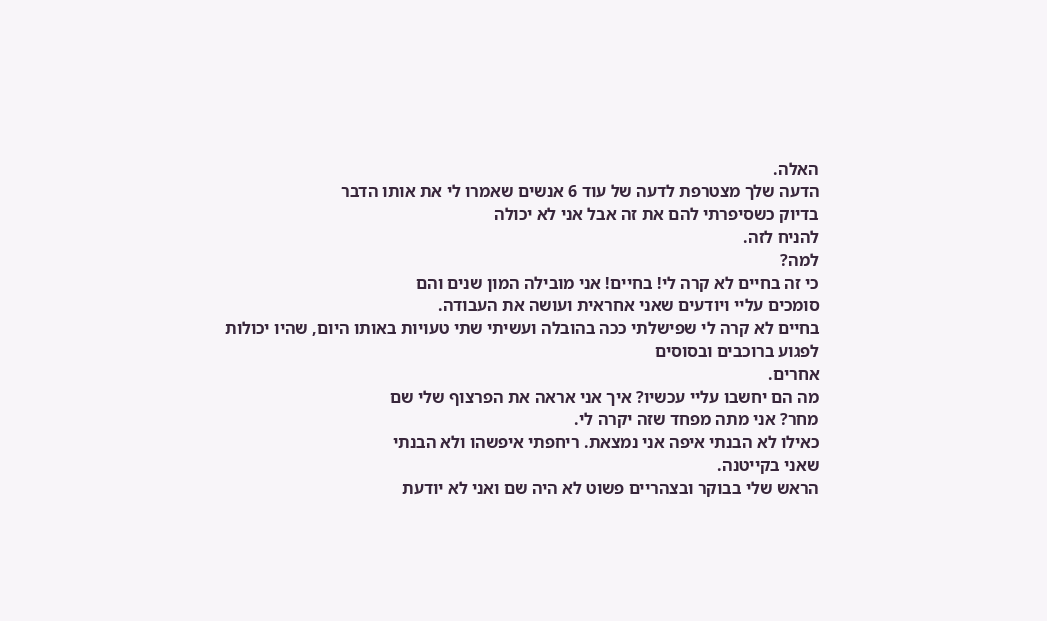האלה.
הדעה שלך מצטרפת לדעה של עוד 6 אנשים שאמרו לי את אותו הדבר
בדיוק כשסיפרתי להם את זה אבל אני לא יכולה
להניח לזה.
למה?
כי זה בחיים לא קרה לי! בחיים! אני מובילה המון שנים והם
סומכים עליי ויודעים שאני אחראית ועושה את העבודה.
בחיים לא קרה לי שפישלתי ככה בהובלה ועשיתי שתי טעויות באותו היום, שהיו יכולות לפגוע ברוכבים ובסוסים
אחרים.
מה הם יחשבו עליי עכשיו? איך אני אראה את הפרצוף שלי שם
מחר? אני מתה מפחד שזה יקרה לי.
כאילו לא הבנתי איפה אני נמצאת. ריחפתי איפשהו ולא הבנתי
שאני בקייטנה.
הראש שלי בבוקר ובצהריים פשוט לא היה שם ואני לא יודעת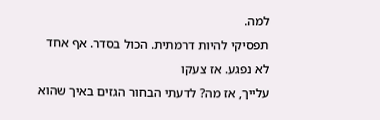למה.
תפסיקי להיות דרמתית. הכול בסדר. אף אחד לא נפגע. אז צעקו
עלייך, אז מה? לדעתי הבחור הגזים באיך שהוא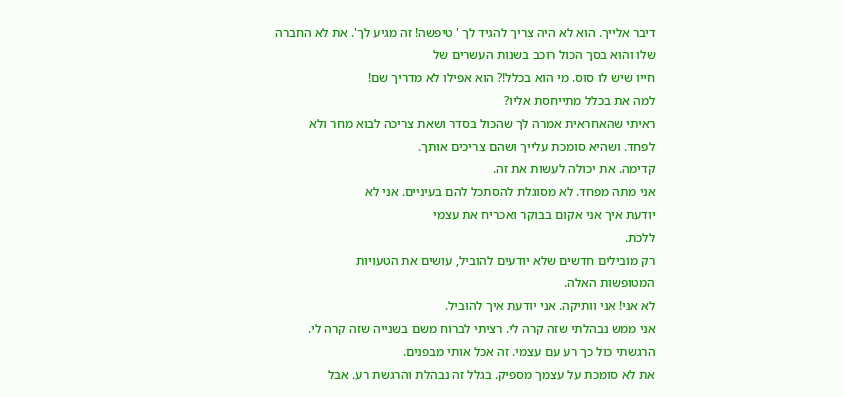דיבר אלייך. הוא לא היה צריך להגיד לך ' טיפשה! זה מגיע לך'. את לא החברה
שלו והוא בסך הכול רוכב בשנות העשרים של
חייו שיש לו סוס. מי הוא בכלל!? הוא אפילו לא מדריך שם!
למה את בכלל מתייחסת אליו?
ראיתי שהאחראית אמרה לך שהכול בסדר ושאת צריכה לבוא מחר ולא
לפחד. ושהיא סומכת עלייך ושהם צריכים אותך.
קדימה. את יכולה לעשות את זה.
אני מתה מפחד. לא מסוגלת להסתכל להם בעיניים. אני לא
יודעת איך אני אקום בבוקר ואכריח את עצמי
ללכת.
רק מובילים חדשים שלא יודעים להוביל, עושים את הטעויות
המטופשות האלה.
לא אני! אני וותיקה. אני יודעת איך להוביל.
אני ממש נבהלתי שזה קרה לי. רציתי לברוח משם בשנייה שזה קרה לי.
הרגשתי כול כך רע עם עצמי. זה אכל אותי מבפנים.
את לא סומכת על עצמך מספיק. בגלל זה נבהלת והרגשת רע. אבל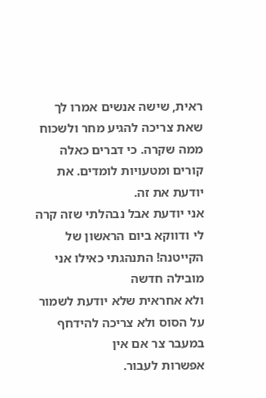ראית, שישה אנשים אמרו לך שאת צריכה להגיע מחר ולשכוח ממה שקרה. כי דברים כאלה
קורים ומטעויות לומדים. את יודעת את זה.
אני יודעת אבל נבהלתי שזה קרה לי ודווקא ביום הראשון של
הקייטנה! התנהגתי כאילו אני מובילה חדשה
ולא אחראית שלא יודעת לשמור על הסוס ולא צריכה להידחף במעבר צר אם אין
אפשרות לעבור.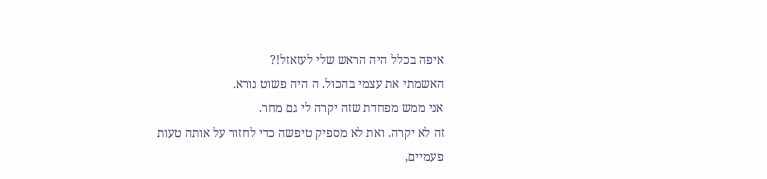איפה בכלל היה הראש שלי לעזאזל!?
האשמתי את עצמי בהכול. ה היה פשוט נורא.
אני ממש מפחדת שזה יקרה לי גם מחר.
זה לא יקרה. ואת לא מספיק טיפשה כדי לחזור על אותה טעות
פעמיים,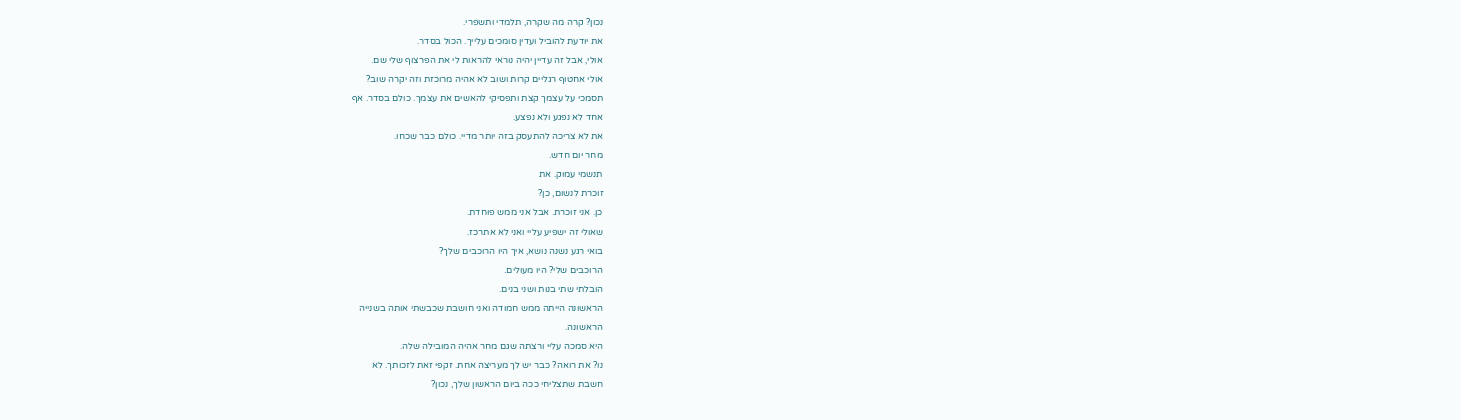נכון? קרה מה שקרה, תלמדי ותשפרי.
את יודעת להוביל ועדין סומכים עלייך. הכול בסדר.
אולי, אבל זה עדיין יהיה נוראי להראות לי את הפרצוף שלי שם.
אולי אחטוף רגליים קרות ושוב לא אהיה מרוכזת וזה יקרה שוב?
תסמכי על עצמך קצת ותפסיקי להאשים את עצמך. כולם בסדר. אף
אחד לא נפגע ולא נפצע.
את לא צריכה להתעסק בזה יותר מדיי. כולם כבר שכחו.
מחר יום חדש.
תנשמי עמוק. את
זוכרת לנשום, כן?
כן. אני זוכרת. אבל אני ממש פוחדת.
שאולי זה ישפיע עליי ואני לא אתרכז.
בואי רגע נשנה נושא, איך היו הרוכבים שלך?
הרוכבים שלי? היו מעולים.
הובלתי שתי בנות ושני בנים.
הראשונה הייתה ממש חמודה ואני חושבת שכבשתי אותה בשנייה
הראשונה.
היא סמכה עליי ורצתה שגם מחר אהיה המובילה שלה.
נו? את רואה? כבר יש לך מעריצה אחת. זקפי זאת לזכותך. לא
חשבת שתצליחי ככה ביום הראשון שלך, נכון?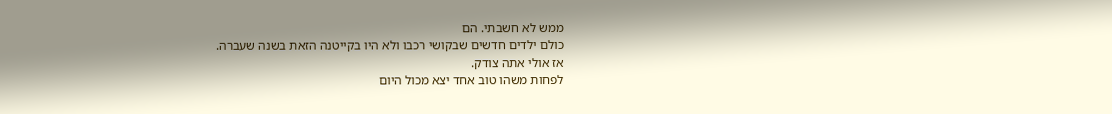ממש לא חשבתי. הם
כולם ילדים חדשים שבקושי רכבו ולא היו בקייטנה הזאת בשנה שעברה.
אז אולי אתה צודק.
לפחות משהו טוב אחד יצא מכול היום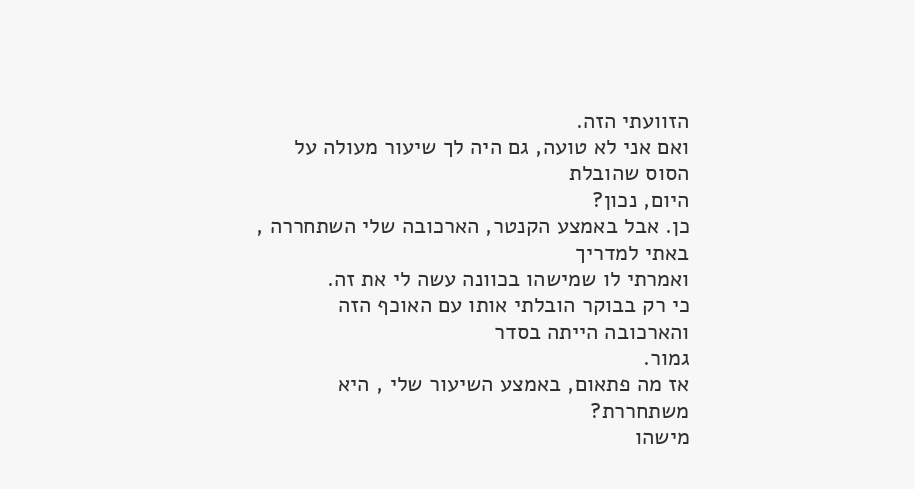הזוועתי הזה.
ואם אני לא טועה, גם היה לך שיעור מעולה על הסוס שהובלת
היום, נכון?
כן. אבל באמצע הקנטר, הארכובה שלי השתחררה , באתי למדריך
ואמרתי לו שמישהו בכוונה עשה לי את זה.
כי רק בבוקר הובלתי אותו עם האוכף הזה והארכובה הייתה בסדר
גמור.
אז מה פתאום, באמצע השיעור שלי , היא משתחררת?
מישהו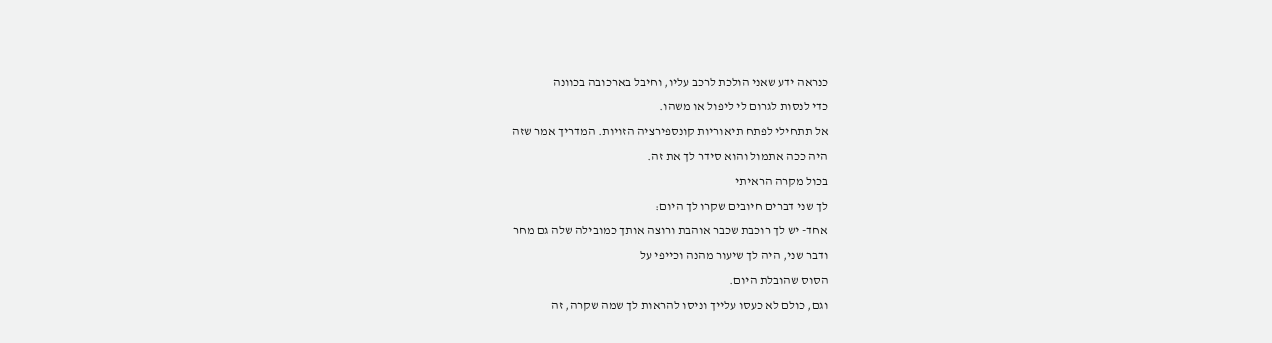כנראה ידע שאני הולכת לרכב עליו, וחיבל בארכובה בכוונה
כדי לנסות לגרום לי ליפול או משהו.
אל תתחילי לפתח תיאוריות קונספירציה הזויות. המדריך אמר שזה
היה ככה אתמול והוא סידר לך את זה.
בכול מקרה הראיתי
לך שני דברים חיובים שקרו לך היום:
אחד- יש לך רוכבת שכבר אוהבת ורוצה אותך כמובילה שלה גם מחר
ודבר שני, היה לך שיעור מהנה וכייפי על
הסוס שהובלת היום.
וגם, כולם לא כעסו עלייך וניסו להראות לך שמה שקרה, זה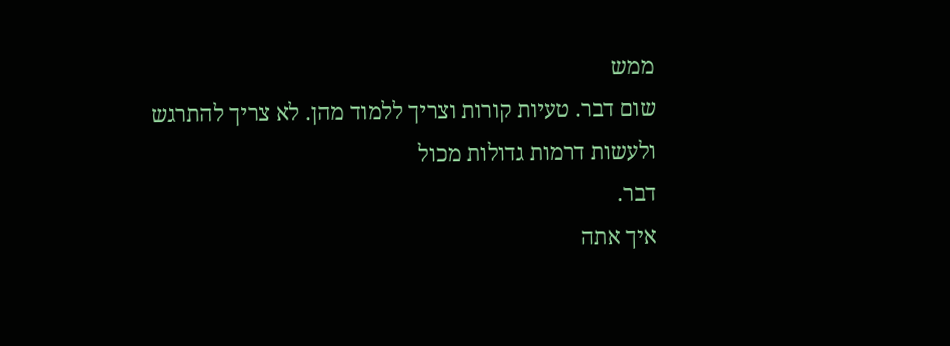ממש
שום דבר. טעיות קורות וצריך ללמוד מהן. לא צריך להתרגש ולעשות דרמות גדולות מכול
דבר.
איך אתה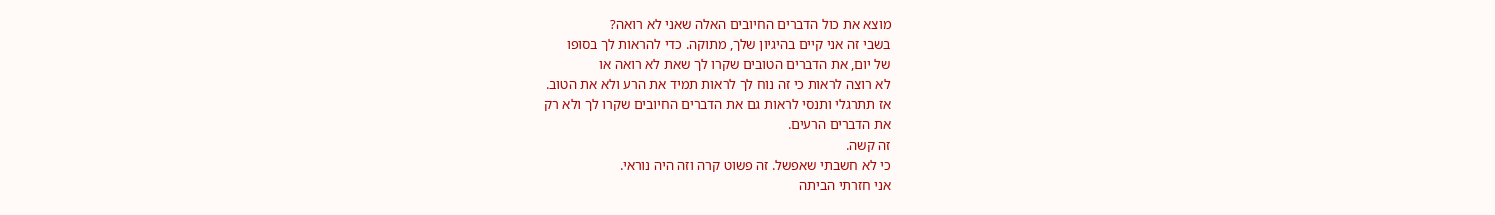מוצא את כול הדברים החיובים האלה שאני לא רואה?
בשבי זה אני קיים בהיגיון שלך, מתוקה. כדי להראות לך בסופו
של יום, את הדברים הטובים שקרו לך שאת לא רואה או
לא רוצה לראות כי זה נוח לך לראות תמיד את הרע ולא את הטוב.
אז תתרגלי ותנסי לראות גם את הדברים החיובים שקרו לך ולא רק
את הדברים הרעים.
זה קשה.
כי לא חשבתי שאפשל. זה פשוט קרה וזה היה נוראי.
אני חזרתי הביתה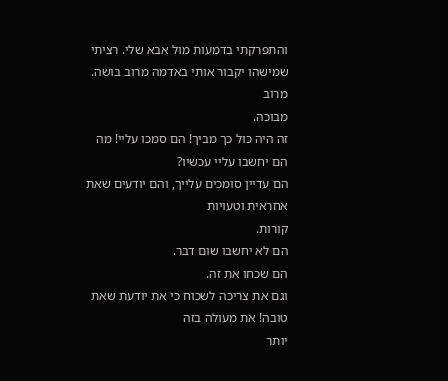והתפרקתי בדמעות מול אבא שלי. רציתי שמישהו יקבור אותי באדמה מרוב בושה. מרוב
מבוכה.
זה היה כול כך מביך! הם סמכו עליי! מה הם יחשבו עליי עכשיו?
הם עדיין סומכים עלייך, והם יודעים שאת אחראית וטעויות
קורות.
הם לא יחשבו שום דבר.
הם שכחו את זה.
וגם את צריכה לשכוח כי את יודעת שאת טובה! את מעולה בזה
יותר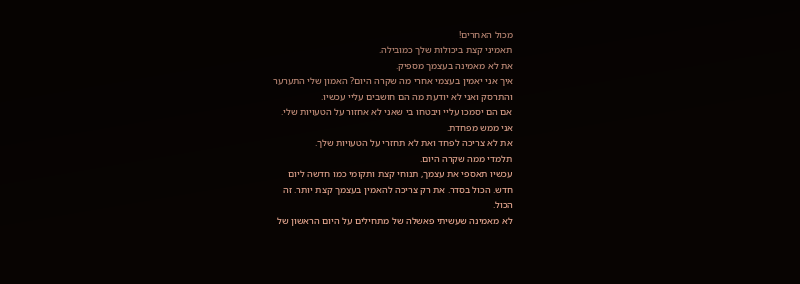מכול האחרים!
תאמיני קצת ביכולות שלך כמובילה.
את לא מאמינה בעצמך מספיק.
איך אני יאמין בעצמי אחרי מה שקרה היום? האמון שלי התערער
והתרסק ואני לא יודעת מה הם חושבים עליי עכשיו.
אם הם יסמכו עליי ויבטחו בי שאני לא אחזור על הטעויות שלי.
אני ממש מפחדת.
את לא צריכה לפחד ואת לא תחזרי על הטעויות שלך.
תלמדי ממה שקרה היום.
עכשיו תאספי את עצמך, תנוחי קצת ותקומי כמו חדשה ליום
חדש. הכול בסדר. את רק צריכה להאמין בעצמך קצת יותר. זה
הכול.
לא מאמינה שעשיתי פאשלה של מתחילים על היום הראשון של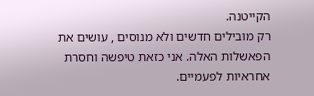הקייטנה.
רק מובילים חדשים ולא מנוסים , עושים את הפאשלות האלה. אני כזאת טיפשה וחסרת
אחראיות לפעמיים.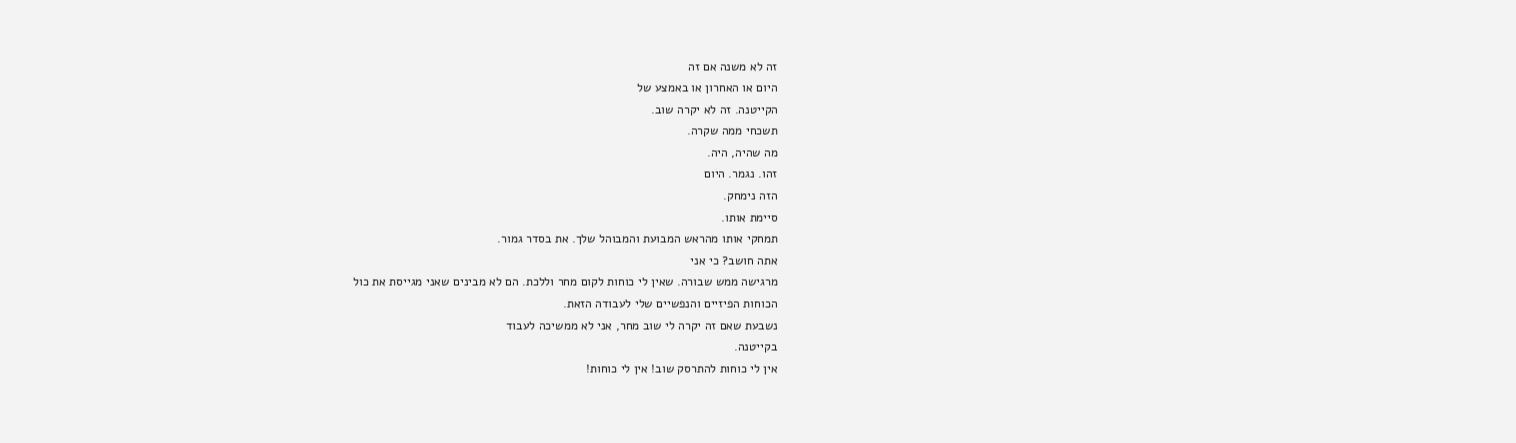זה לא משנה אם זה
היום או האחרון או באמצע של
הקייטנה. זה לא יקרה שוב.
תשכחי ממה שקרה.
מה שהיה, היה.
זהו. נגמר. היום
הזה נימחק.
סיימת אותו.
תמחקי אותו מהראש המבועת והמבוהל שלך. את בסדר גמור.
אתה חושב? כי אני
מרגישה ממש שבורה. שאין לי כוחות לקום מחר וללכת. הם לא מבינים שאני מגייסת את כול
הכוחות הפיזיים והנפשיים שלי לעבודה הזאת.
נשבעת שאם זה יקרה לי שוב מחר, אני לא ממשיכה לעבוד
בקייטנה.
אין לי כוחות להתרסק שוב! אין לי כוחות!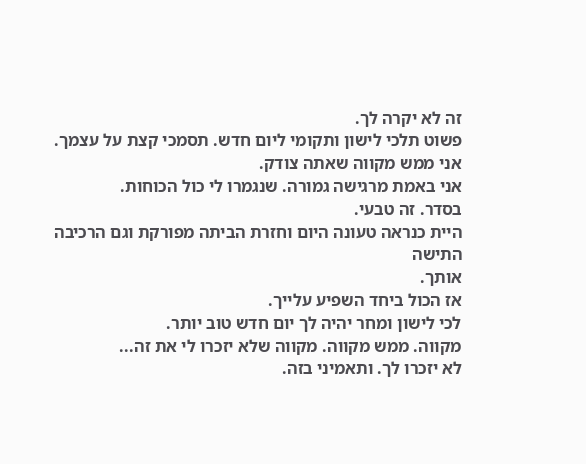זה לא יקרה לך.
פשוט תלכי לישון ותקומי ליום חדש. תסמכי קצת על עצמך.
אני ממש מקווה שאתה צודק.
אני באמת מרגישה גמורה. שנגמרו לי כול הכוחות.
בסדר. זה טבעי.
היית כנראה טעונה היום וחזרת הביתה מפורקת וגם הרכיבה התישה
אותך.
אז הכול ביחד השפיע עלייך.
לכי לישון ומחר יהיה לך יום חדש טוב יותר.
מקווה. ממש מקווה. מקווה שלא יזכרו לי את זה...
לא יזכרו לך. ותאמיני בזה.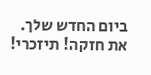ביום החדש שלך. את חזקה! תיזכרי!